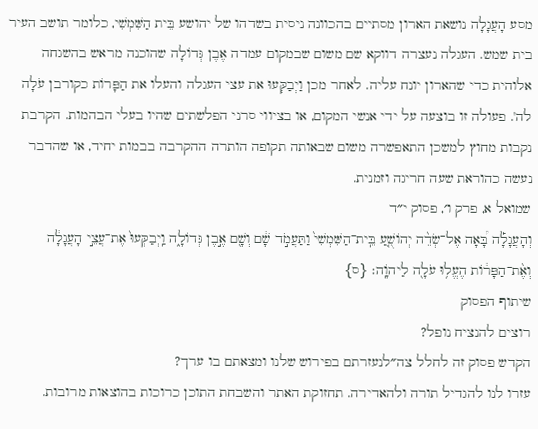מסע הָעֲגָלָה נושאת הארון מסתיים בהכוונה ניסית בשדהו של יהושע בֵּית הַשִּׁמְשִׁי, כלומר תושב העיר בית שמש. העגלה נעצרה דווקא שם משום שבמקום עמדה אֶבֶן גְּדוֹלָה שהוכנה מראש בהשגחה אלוהית כדי שהארון יונח עליה. לאחר מכן וַיְבַקְּעוּ את עצי העגלה והעלו את הַפָּרוֹת כקורבן עֹלָה לה'. פעולה זו בוצעה על ידי אנשי המקום, או בציווי סרני הפלשתים שהיו בעלי הבהמות. הקרבת נקבות מחוץ למשכן התאפשרה משום שבאותה תקופה הותרה ההקרבה בבמות יחיד, או שהדבר נעשה כהוראת שעה חריגה וזמנית.
שמואל א, פרק ו׳, פסוק י״ד
וְהָעֲגָלָ֡ה בָּ֠אָה אֶל־שְׂדֵ֨ה יְהוֹשֻׁ֤עַ בֵּֽית־הַשִּׁמְשִׁי֙ וַתַּעֲמֹ֣ד שָׁ֔ם וְשָׁ֖ם אֶ֣בֶן גְּדוֹלָ֑ה וַֽיְבַקְּעוּ֙ אֶת־עֲצֵ֣י הָעֲגָלָ֔ה וְאֶ֨ת־הַפָּר֔וֹת הֶעֱל֥וּ עֹלָ֖ה לַיהֹוָֽה׃ {ס}
שיתוף הפסוק
רוצים להנציח נופל?
הקדש פסוק זה לחלל צה״לנעזרתם בפירוש שלנו ומצאתם בו ערך?
עזרו לנו להגדיל תורה ולהאדירה. תחזוקת האתר והשבחת התוכן כרוכות בהוצאות מרובות.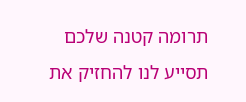תרומה קטנה שלכם תסייע לנו להחזיק את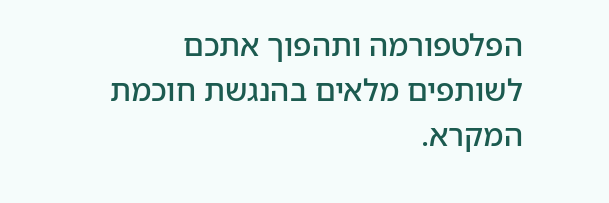הפלטפורמה ותהפוך אתכם לשותפים מלאים בהנגשת חוכמת המקרא.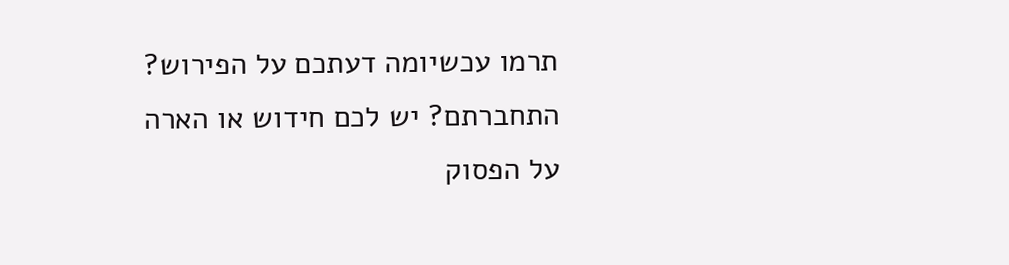תרמו עכשיומה דעתכם על הפירוש?
התחברתם? יש לכם חידוש או הארה על הפסוק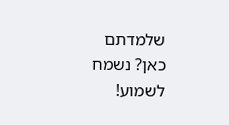שלמדתם כאן? נשמח לשמוע!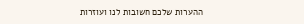ההערות שלכם חשובות לנו ועוזרות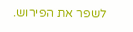לשפר את הפירוש.